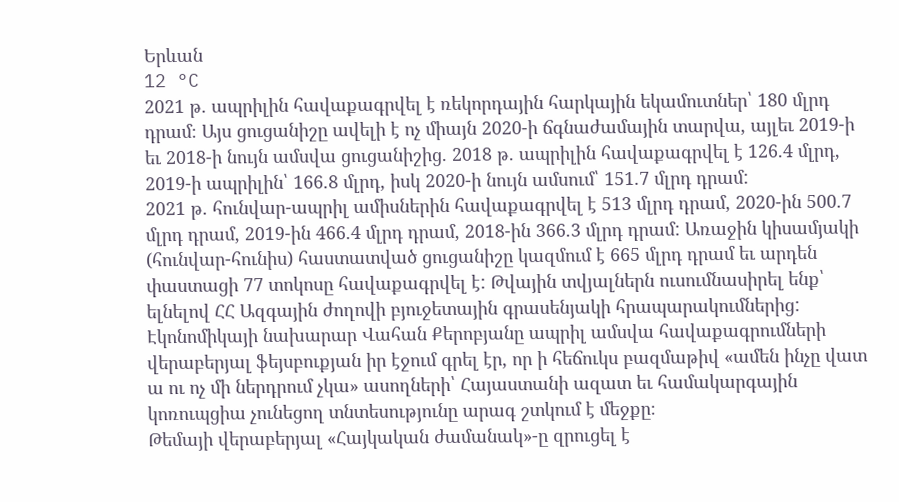Երևան
12 °C
2021 թ. ապրիլին հավաքագրվել է ռեկորդային հարկային եկամուտներ՝ 180 մլրդ դրամ։ Այս ցուցանիշը ավելի է ոչ միայն 2020-ի ճգնաժամային տարվա, այլեւ 2019-ի եւ 2018-ի նույն ամսվա ցուցանիշից. 2018 թ. ապրիլին հավաքագրվել է 126.4 մլրդ, 2019-ի ապրիլին՝ 166.8 մլրդ, իսկ 2020-ի նույն ամսում՝ 151.7 մլրդ դրամ:
2021 թ. հունվար-ապրիլ ամիսներին հավաքագրվել է 513 մլրդ դրամ, 2020-ին 500.7 մլրդ դրամ, 2019-ին 466.4 մլրդ դրամ, 2018-ին 366.3 մլրդ դրամ: Առաջին կիսամյակի (հունվար-հունիս) հաստատված ցուցանիշը կազմում է 665 մլրդ դրամ եւ արդեն փաստացի 77 տոկոսը հավաքագրվել է: Թվային տվյալներն ուսումնասիրել ենք՝ ելնելով ՀՀ Ազգային ժողովի բյուջետային գրասենյակի հրապարակումներից:
Էկոնոմիկայի նախարար Վահան Քերոբյանը ապրիլ ամսվա հավաքագրումների վերաբերյալ ֆեյսբուքյան իր էջում գրել էր, որ ի հեճուկս բազմաթիվ «ամեն ինչը վատ ա ու ոչ մի ներդրում չկա» ասողների՝ Հայաստանի ազատ եւ համակարգային կոռուպցիա չունեցող տնտեսությունը արագ շտկում է մեջքը։
Թեմայի վերաբերյալ «Հայկական ժամանակ»-ը զրուցել է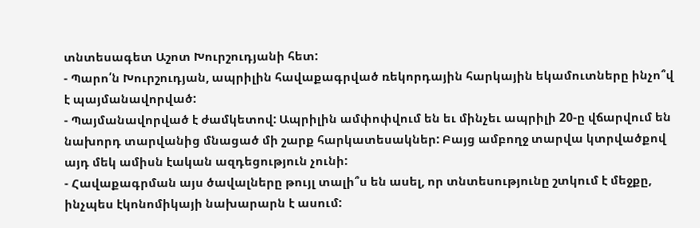տնտեսագետ Աշոտ Խուրշուդյանի հետ:
- Պարո՛ն Խուրշուդյան, ապրիլին հավաքագրված ռեկորդային հարկային եկամուտները ինչո՞վ է պայմանավորված:
- Պայմանավորված է ժամկետով: Ապրիլին ամփոփվում են եւ մինչեւ ապրիլի 20-ը վճարվում են նախորդ տարվանից մնացած մի շարք հարկատեսակներ: Բայց ամբողջ տարվա կտրվածքով այդ մեկ ամիսն էական ազդեցություն չունի:
- Հավաքագրման այս ծավալները թույլ տալի՞ս են ասել, որ տնտեսությունը շտկում է մեջքը, ինչպես էկոնոմիկայի նախարարն է ասում: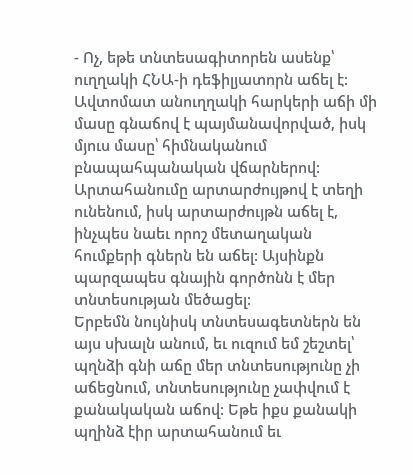- Ոչ, եթե տնտեսագիտորեն ասենք՝ ուղղակի ՀՆԱ-ի դեֆիլյատորն աճել է: Ավտոմատ անուղղակի հարկերի աճի մի մասը գնաճով է պայմանավորված, իսկ մյուս մասը՝ հիմնականում բնապահպանական վճարներով: Արտահանումը արտարժույթով է տեղի ունենում, իսկ արտարժույթն աճել է, ինչպես նաեւ որոշ մետաղական հումքերի գներն են աճել: Այսինքն պարզապես գնային գործոնն է մեր տնտեսության մեծացել:
Երբեմն նույնիսկ տնտեսագետներն են այս սխալն անում, եւ ուզում եմ շեշտել՝ պղնձի գնի աճը մեր տնտեսությունը չի աճեցնում, տնտեսությունը չափվում է քանակական աճով: Եթե իքս քանակի պղինձ էիր արտահանում եւ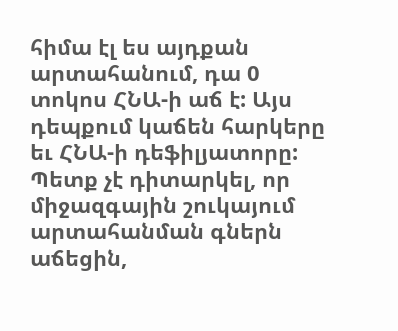հիմա էլ ես այդքան արտահանում, դա 0 տոկոս ՀՆԱ-ի աճ է: Այս դեպքում կաճեն հարկերը եւ ՀՆԱ-ի դեֆիլյատորը: Պետք չէ դիտարկել, որ միջազգային շուկայում արտահանման գներն աճեցին,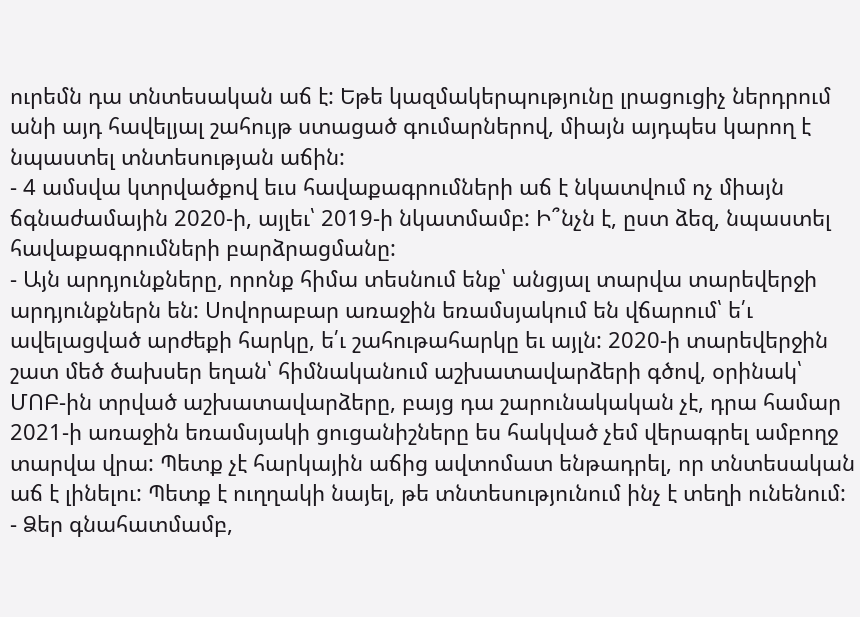ուրեմն դա տնտեսական աճ է: Եթե կազմակերպությունը լրացուցիչ ներդրում անի այդ հավելյալ շահույթ ստացած գումարներով, միայն այդպես կարող է նպաստել տնտեսության աճին:
- 4 ամսվա կտրվածքով եւս հավաքագրումների աճ է նկատվում ոչ միայն ճգնաժամային 2020-ի, այլեւ՝ 2019-ի նկատմամբ: Ի՞նչն է, ըստ ձեզ, նպաստել հավաքագրումների բարձրացմանը:
- Այն արդյունքները, որոնք հիմա տեսնում ենք՝ անցյալ տարվա տարեվերջի արդյունքներն են: Սովորաբար առաջին եռամսյակում են վճարում՝ ե՛ւ ավելացված արժեքի հարկը, ե՛ւ շահութահարկը եւ այլն: 2020-ի տարեվերջին շատ մեծ ծախսեր եղան՝ հիմնականում աշխատավարձերի գծով, օրինակ՝ ՄՈԲ-ին տրված աշխատավարձերը, բայց դա շարունակական չէ, դրա համար 2021-ի առաջին եռամսյակի ցուցանիշները ես հակված չեմ վերագրել ամբողջ տարվա վրա: Պետք չէ հարկային աճից ավտոմատ ենթադրել, որ տնտեսական աճ է լինելու: Պետք է ուղղակի նայել, թե տնտեսությունում ինչ է տեղի ունենում:
- Ձեր գնահատմամբ,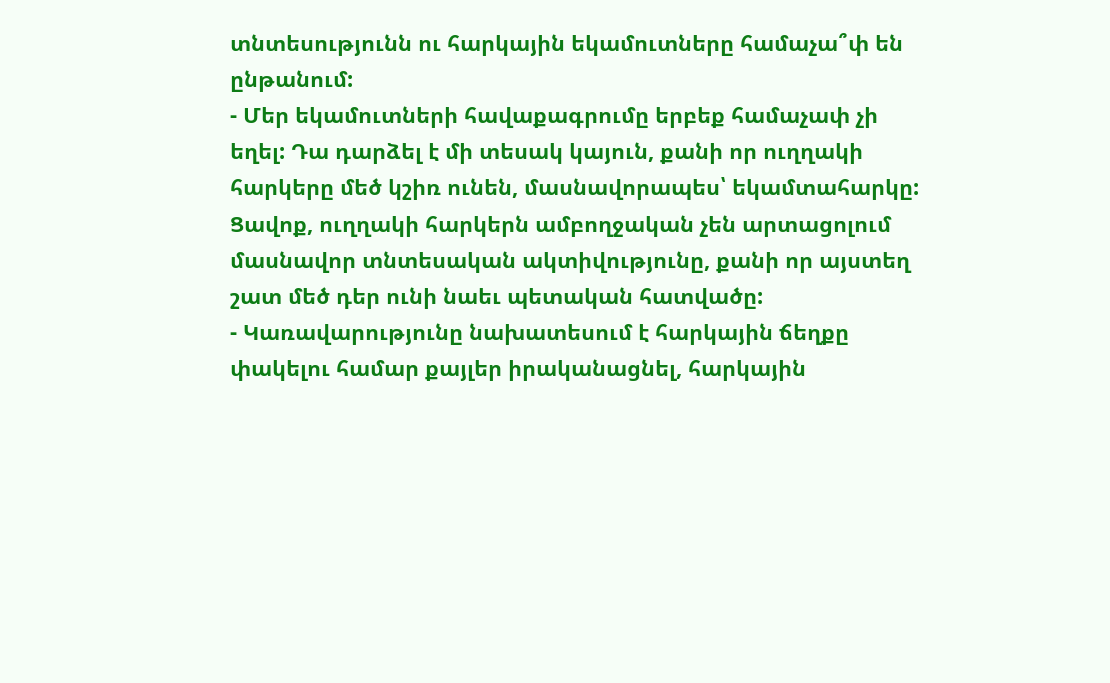տնտեսությունն ու հարկային եկամուտները համաչա՞փ են ընթանում:
- Մեր եկամուտների հավաքագրումը երբեք համաչափ չի եղել: Դա դարձել է մի տեսակ կայուն, քանի որ ուղղակի հարկերը մեծ կշիռ ունեն, մասնավորապես՝ եկամտահարկը: Ցավոք, ուղղակի հարկերն ամբողջական չեն արտացոլում մասնավոր տնտեսական ակտիվությունը, քանի որ այստեղ շատ մեծ դեր ունի նաեւ պետական հատվածը:
- Կառավարությունը նախատեսում է հարկային ճեղքը փակելու համար քայլեր իրականացնել, հարկային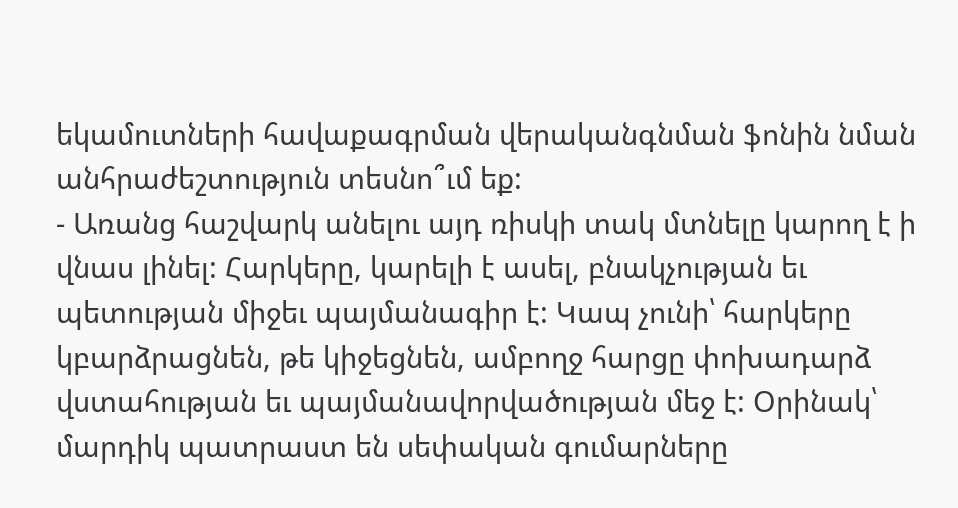եկամուտների հավաքագրման վերականգնման ֆոնին նման անհրաժեշտություն տեսնո՞ւմ եք:
- Առանց հաշվարկ անելու այդ ռիսկի տակ մտնելը կարող է ի վնաս լինել: Հարկերը, կարելի է ասել, բնակչության եւ պետության միջեւ պայմանագիր է: Կապ չունի՝ հարկերը կբարձրացնեն, թե կիջեցնեն, ամբողջ հարցը փոխադարձ վստահության եւ պայմանավորվածության մեջ է: Օրինակ՝ մարդիկ պատրաստ են սեփական գումարները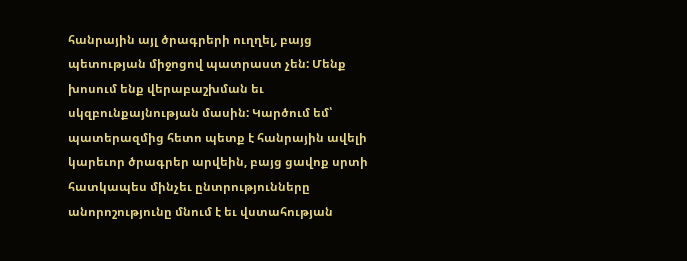հանրային այլ ծրագրերի ուղղել, բայց պետության միջոցով պատրաստ չեն: Մենք խոսում ենք վերաբաշխման եւ սկզբունքայնության մասին: Կարծում եմ՝ պատերազմից հետո պետք է հանրային ավելի կարեւոր ծրագրեր արվեին, բայց ցավոք սրտի հատկապես մինչեւ ընտրությունները անորոշությունը մնում է եւ վստահության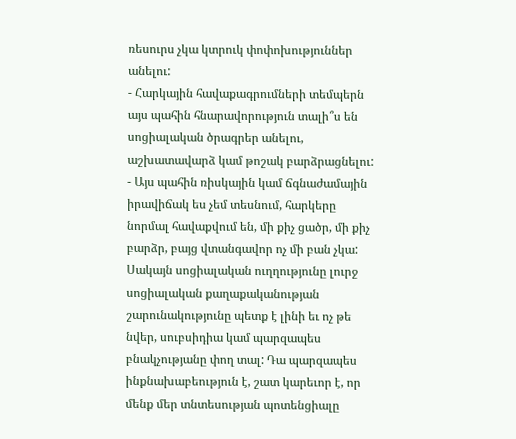ռեսուրս չկա կտրուկ փոփոխություններ անելու:
- Հարկային հավաքագրումների տեմպերն այս պահին հնարավորություն տալի՞ս են սոցիալական ծրագրեր անելու, աշխատավարձ կամ թոշակ բարձրացնելու:
- Այս պահին ռիսկային կամ ճգնաժամային իրավիճակ ես չեմ տեսնում, հարկերը նորմալ հավաքվում են, մի քիչ ցածր, մի քիչ բարձր, բայց վտանգավոր ոչ մի բան չկա: Սակայն սոցիալական ուղղությունը լուրջ սոցիալական քաղաքականության շարունակությունը պետք է լինի եւ ոչ թե նվեր, սուբսիդիա կամ պարզապես բնակչությանը փող տալ: Դա պարզապես ինքնախաբեություն է, շատ կարեւոր է, որ մենք մեր տնտեսության պոտենցիալը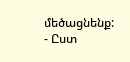մեծացնենք:
- Ըստ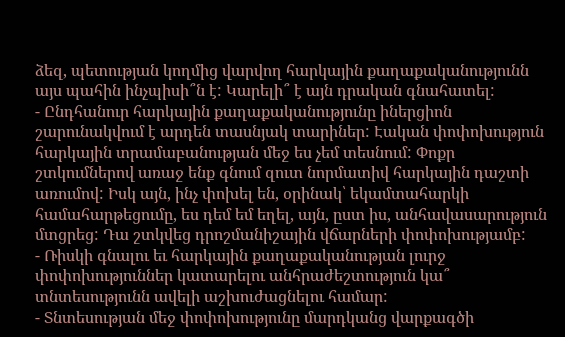ձեզ, պետության կողմից վարվող հարկային քաղաքականությունն այս պահին ինչպիսի՞ն է: Կարելի՞ է այն դրական գնահատել:
- Ընդհանուր հարկային քաղաքականությունը իներցիոն շարունակվում է արդեն տասնյակ տարիներ: Էական փոփոխություն հարկային տրամաբանության մեջ ես չեմ տեսնում: Փոքր շտկումներով առաջ ենք գնում զուտ նորմատիվ հարկային դաշտի առումով: Իսկ այն, ինչ փոխել են, օրինակ՝ եկամտահարկի համահարթեցումը, ես դեմ եմ եղել, այն, ըստ իս, անհավասարություն մտցրեց: Դա շտկվեց դրոշմանիշային վճարների փոփոխությամբ:
- Ռիսկի գնալու եւ հարկային քաղաքականության լուրջ փոփոխություններ կատարելու անհրաժեշտություն կա՞ տնտեսությունն ավելի աշխուժացնելու համար:
- Տնտեսության մեջ փոփոխությունը մարդկանց վարքագծի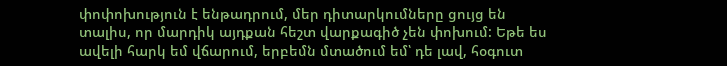փոփոխություն է ենթադրում, մեր դիտարկումները ցույց են տալիս, որ մարդիկ այդքան հեշտ վարքագիծ չեն փոխում: Եթե ես ավելի հարկ եմ վճարում, երբեմն մտածում եմ՝ դե լավ, հօգուտ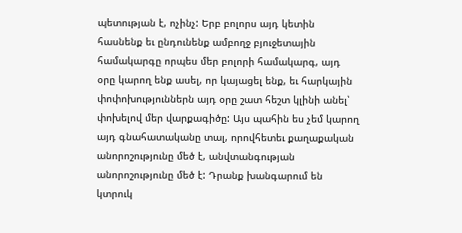պետության է, ոչինչ: Երբ բոլորս այդ կետին հասնենք եւ ընդունենք ամբողջ բյուջետային համակարգը որպես մեր բոլորի համակարգ, այդ օրը կարող ենք ասել, որ կայացել ենք, եւ հարկային փոփոխություններն այդ օրը շատ հեշտ կլինի անել՝ փոխելով մեր վարքագիծը: Այս պահին ես չեմ կարող այդ գնահատականը տալ, որովհետեւ քաղաքական անորոշությունը մեծ է, անվտանգության անորոշությունը մեծ է: Դրանք խանգարում են կտրուկ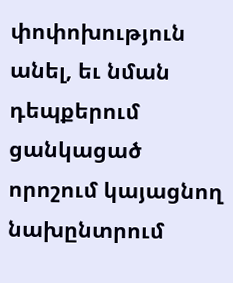փոփոխություն անել, եւ նման դեպքերում ցանկացած որոշում կայացնող նախընտրում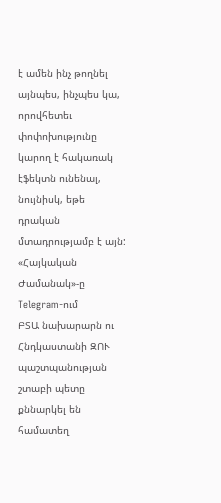է ամեն ինչ թողնել այնպես, ինչպես կա, որովհետեւ փոփոխությունը կարող է հակառակ էֆեկտն ունենալ, նույնիսկ, եթե դրական մտադրությամբ է այն:
«Հայկական Ժամանակ»-ը Telegram-ում
ԲՏԱ նախարարն ու Հնդկաստանի ԶՈՒ պաշտպանության շտաբի պետը քննարկել են համատեղ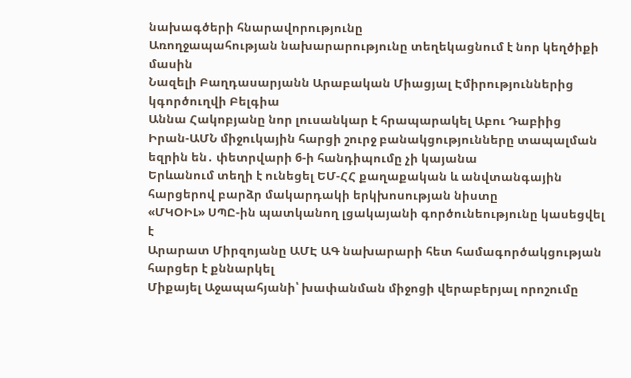նախագծերի հնարավորությունը
Առողջապահության նախարարությունը տեղեկացնում է նոր կեղծիքի մասին
Նազելի Բաղդասարյանն Արաբական Միացյալ Էմիրություններից կգործուղվի Բելգիա
Աննա Հակոբյանը նոր լուսանկար է հրապարակել Աբու Դաբիից
Իրան-ԱՄՆ միջուկային հարցի շուրջ բանակցությունները տապալման եզրին են․ փետրվարի 6-ի հանդիպումը չի կայանա
Երևանում տեղի է ունեցել ԵՄ-ՀՀ քաղաքական և անվտանգային հարցերով բարձր մակարդակի երկխոսության նիստը
«ՄԿՕԻԼ» ՍՊԸ-ին պատկանող լցակայանի գործունեությունը կասեցվել է
Արարատ Միրզոյանը ԱՄԷ ԱԳ նախարարի հետ համագործակցության հարցեր է քննարկել
Միքայել Աջապահյանի՝ խափանման միջոցի վերաբերյալ որոշումը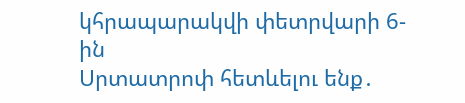կհրապարակվի փետրվարի 6-ին
Սրտատրոփ հետևելու ենք․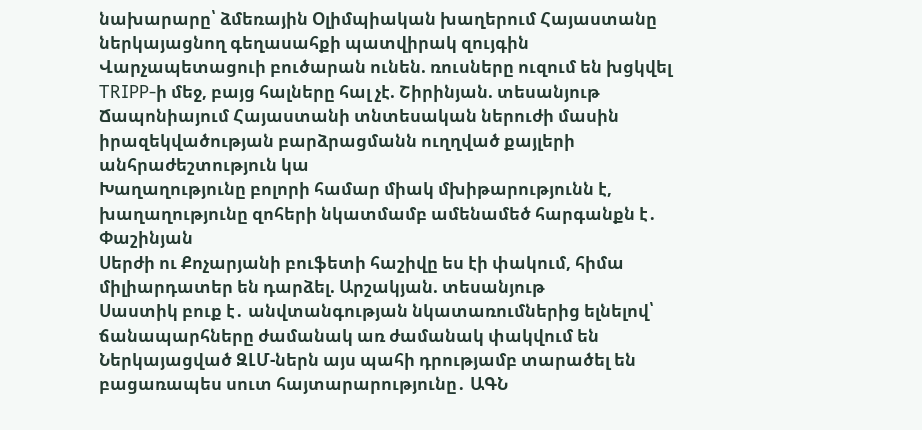նախարարը՝ ձմեռային Օլիմպիական խաղերում Հայաստանը ներկայացնող գեղասահքի պատվիրակ զույգին
Վարչապետացուի բուծարան ունեն. ռուսները ուզում են խցկվել TRIPP-ի մեջ, բայց հալները հալ չէ. Շիրինյան. տեսանյութ
Ճապոնիայում Հայաստանի տնտեսական ներուժի մասին իրազեկվածության բարձրացմանն ուղղված քայլերի անհրաժեշտություն կա
Խաղաղությունը բոլորի համար միակ մխիթարությունն է, խաղաղությունը զոհերի նկատմամբ ամենամեծ հարգանքն է․ Փաշինյան
Սերժի ու Քոչարյանի բուֆետի հաշիվը ես էի փակում, հիմա միլիարդատեր են դարձել. Արշակյան. տեսանյութ
Սաստիկ բուք է․ անվտանգության նկատառումներից ելնելով՝ ճանապարհները ժամանակ առ ժամանակ փակվում են
Ներկայացված ԶԼՄ-ներն այս պահի դրությամբ տարածել են բացառապես սուտ հայտարարությունը․ ԱԳՆ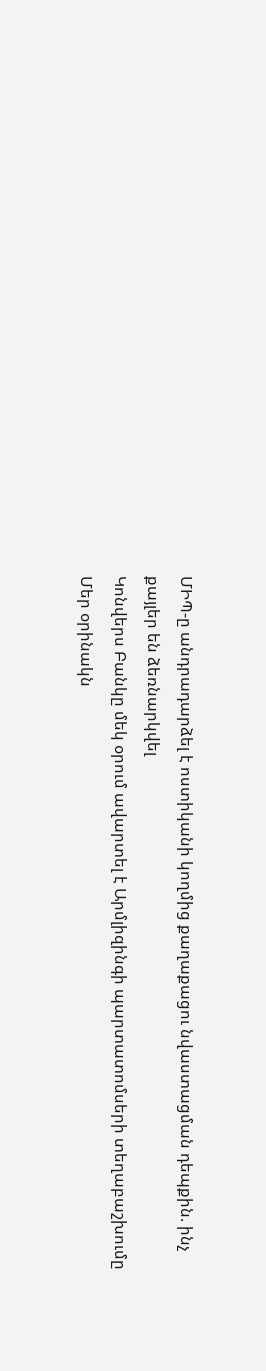ՄԻՊ-ը անդրադարձել է ոստիկանի կողմից քաղաքացու նվաստացման դեպքին. ինչ քայլեր են ձեռնարկվել
Կոնվերս Բանկը մեկ օրում ավարտել է Արմլիզինգի պարտատոմսերի տեղաբաշխումը
Մեր օրինակն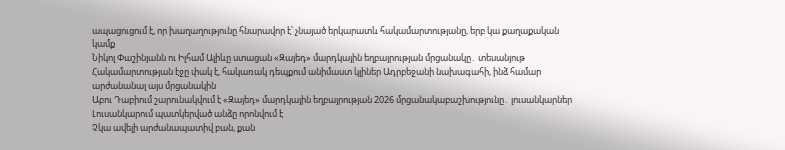ապացուցում է, որ խաղաղությունը հնարավոր է՝ չնայած երկարատև հակամարտությանը, երբ կա քաղաքական կամք
Նիկոլ Փաշինյանն ու Իլհամ Ալիևը ստացան «Զայեդ» մարդկային եղբայրության մրցանակը․ տեսանյութ
Հակամարտության էջը փակ է, հակառակ դեպքում անիմաստ կլիներ Ադրբեջանի նախագահի, ինձ համար արժանանալ այս մրցանակին
Աբու Դաբիում շարունակվում է «Զայեդ» մարդկային եղբայրության 2026 մրցանակաբաշխությունը․ լուսանկարներ
Լուսանկարում պատկերված անձը որոնվում է
Չկա ավելի արժանապատիվ բան, քան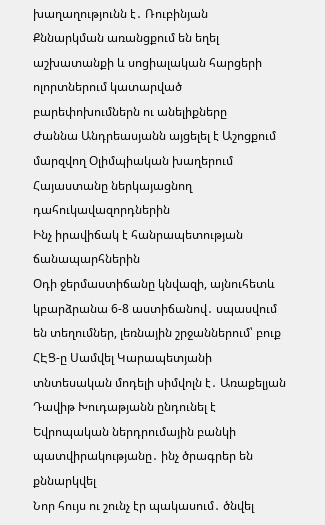խաղաղությունն է․ Ռուբինյան
Քննարկման առանցքում են եղել աշխատանքի և սոցիալական հարցերի ոլորտներում կատարված բարեփոխումներն ու անելիքները
Ժաննա Անդրեասյանն այցելել է Աշոցքում մարզվող Օլիմպիական խաղերում Հայաստանը ներկայացնող դահուկավազորդներին
Ինչ իրավիճակ է հանրապետության ճանապարհներին
Օդի ջերմաստիճանը կնվազի, այնուհետև կբարձրանա 6-8 աստիճանով․ սպասվում են տեղումներ, լեռնային շրջաններում՝ բուք
ՀԷՑ-ը Սամվել Կարապետյանի տնտեսական մոդելի սիմվոլն է․ Առաքելյան
Դավիթ Խուդաթյանն ընդունել է Եվրոպական ներդրումային բանկի պատվիրակությանը․ ինչ ծրագրեր են քննարկվել
Նոր հույս ու շունչ էր պակասում․ ծնվել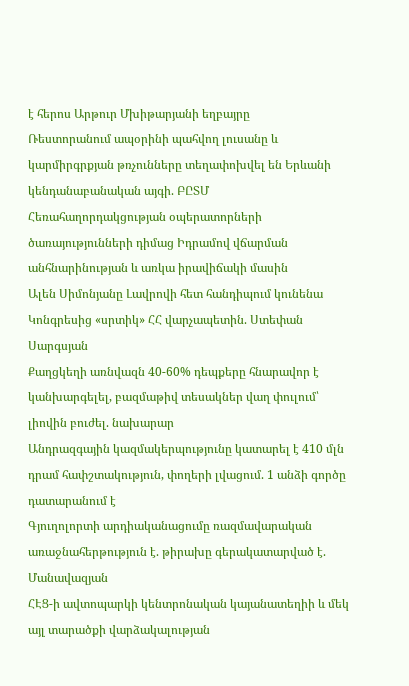է հերոս Արթուր Մխիթարյանի եղբայրը
Ռեստորանում ապօրինի պահվող լուսանը և կարմիրգրքյան թռչունները տեղափոխվել են Երևանի կենդանաբանական այգի. ԲԸՏՄ
Հեռահաղորդակցության օպերատորների ծառայությունների դիմաց Իդրամով վճարման անհնարինության և առկա իրավիճակի մասին
Ալեն Սիմոնյանը Լավրովի հետ հանդիպում կունենա
Կոնգրեսից «սրտիկ» ՀՀ վարչապետին. Ստեփան Սարգսյան
Քաղցկեղի առնվազն 40-60% դեպքերը հնարավոր է կանխարգելել, բազմաթիվ տեսակներ վաղ փուլում՝ լիովին բուժել. նախարար
Անդրազգային կազմակերպությունը կատարել է 410 մլն դրամ հափշտակություն, փողերի լվացում. 1 անձի գործը դատարանում է
Գյուղոլորտի արդիականացումը ռազմավարական առաջնահերթություն է. թիրախը գերակատարված է. Մանավազյան
ՀԷՑ-ի ավտոպարկի կենտրոնական կայանատեղիի և մեկ այլ տարածքի վարձակալության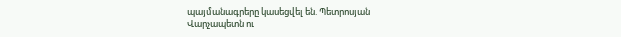պայմանագրերը կասեցվել են. Պետրոսյան
Վարչապետն ու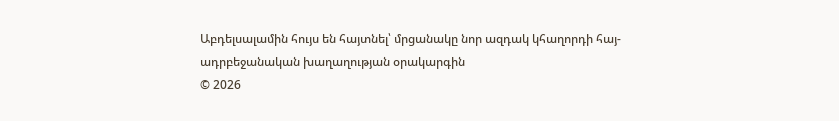Աբդելսալամին հույս են հայտնել՝ մրցանակը նոր ազդակ կհաղորդի հայ-ադրբեջանական խաղաղության օրակարգին
© 2026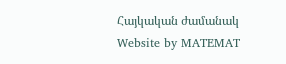Հայկական ժամանակ
Website by MATEMAT